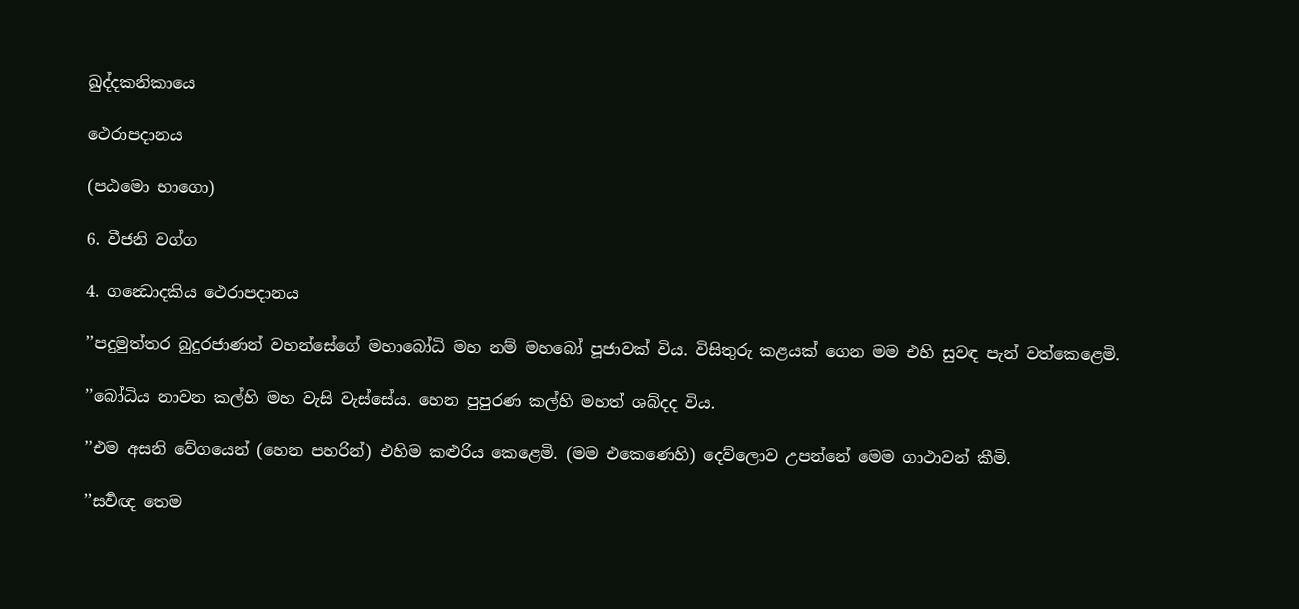ඛුද්දකනිකායෙ

ථෙරාපදානය

(පඨමො භාගො)

6. වීජනි වග්ග

4. ගන්‍ධොදකිය ථෙරාපදානය

’’පදුමුත්තර බුදුරජාණන් වහන්සේගේ මහාබෝධි මහ නම් මහබෝ පූජාවක් විය. විසිතුරු කළයක් ගෙන මම එහි සුවඳ පැන් වත්කෙළෙමි.

’’බෝධිය නාවන කල්හි මහ වැසි වැස්සේය. හෙන පුපුරණ කල්හි මහත් ශබ්දද විය.

’’එම අසනි වේගයෙන් (හෙන පහරින්) එහිම කළුරිය කෙළෙමි. (මම එකෙණෙහි) දෙව්ලොව උපන්නේ මෙම ගාථාවන් කීමි.

’’සර්‍වඥ තෙම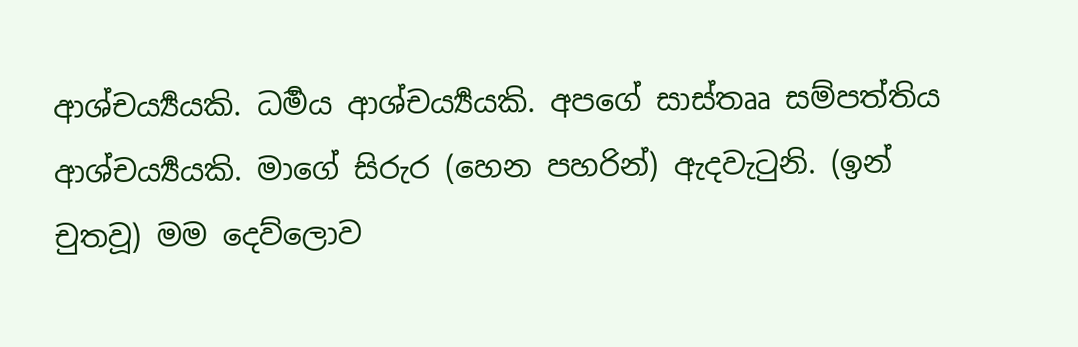ආශ්චර්‍ය්‍යයකි. ධර්‍මය ආශ්චර්‍ය්‍යයකි. අපගේ සාස්තෲ සම්පත්තිය ආශ්චර්‍ය්‍යයකි. මාගේ සිරුර (හෙන පහරින්) ඇදවැටුනි. (ඉන් චුතවූ) මම දෙව්ලොව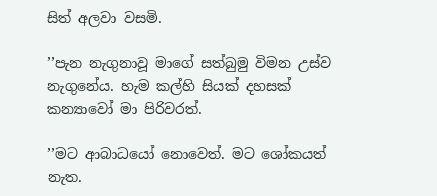සිත් අලවා වසමි.

’’පැන නැගුනාවූ මාගේ සත්බුමු විමන උස්ව නැගුනේය. හැම කල්හි සියක් දහසක් කන්‍යාවෝ මා පිරිවරත්.

’’මට ආබාධයෝ නොවෙත්. මට ශෝකයත් නැත.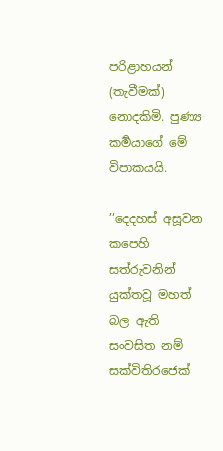පරිළාහයන් (තැවීමක්) නොදකිමි. පුණ්‍ය කර්‍මයාගේ මේ විපාකයයි.

’’දෙදහස් අසූවන කපෙහි සත්රුවනින් යුක්තවූ මහත් බල ඇති සංවසිත නම් සක්විතිරජෙක්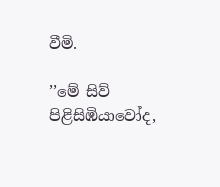වීමි.

’’මේ සිව් පිළිසිඹියාවෝද,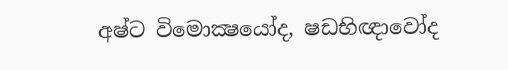අෂ්ට විමොක්‍ෂයෝද, ෂඩභිඥාවෝද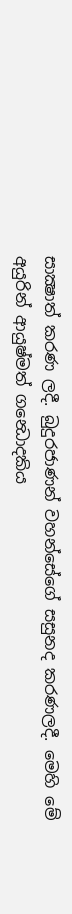සාක්‍ෂාත් කරණ ලදී. බුදුරජාණන් වහන්සේගේ සසුනද කරණලදී. මෙහි මේ අයුරින් ආයුෂ්මත් ගන්‍ධොදකිය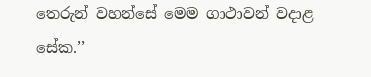තෙරුන් වහන්සේ මෙම ගාථාවන් වදාළ සේක.’’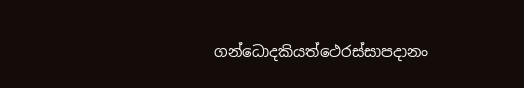ගන්ධොදකියත්ථෙරස්සාපදානං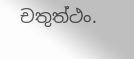චතුත්ථං.